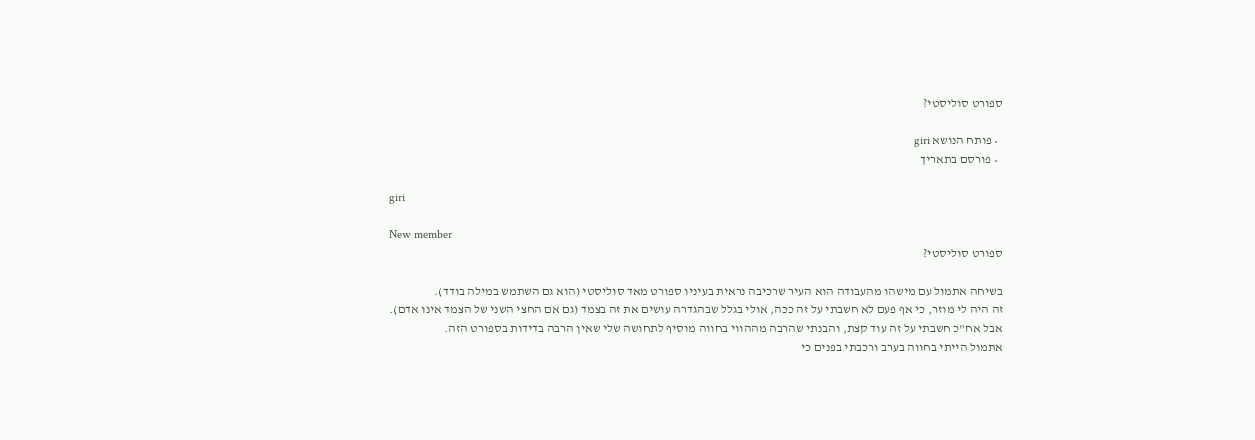ספורט סוליסטי?

  • פותח הנושא giri
  • פורסם בתאריך

giri

New member
ספורט סוליסטי?

בשיחה אתמול עם מישהו מהעבודה הוא העיר שרכיבה נראית בעיניו ספורט מאד סוליסטי (הוא גם השתמש במילה בודד).
זה היה לי מוזר, כי אף פעם לא חשבתי על זה ככה, אולי בגלל שבהגדרה עושים את זה בצמד (גם אם החצי השני של הצמד אינו אדם).
אבל אח"כ חשבתי על זה עוד קצת, והבנתי שהרבה מההווי בחווה מוסיף לתחושה שלי שאין הרבה בדידות בספורט הזה.
אתמול הייתי בחווה בערב ורכבתי בפנים כי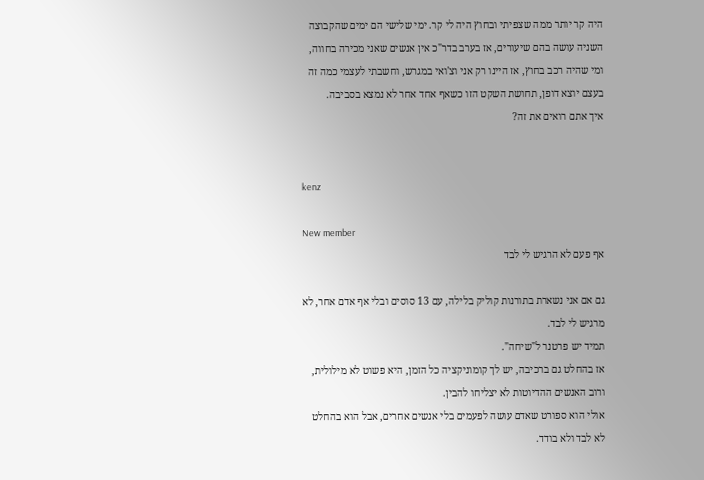היה קר יותר ממה שצפיתי ובחוץ היה לי קר. ימי שלישי הם ימים שהקבוצה השניה עושה בהם שיעורים, אז בערב בדר"כ אין אנשים שאני מכירה בחווה, ומי שהיה רכב בחוץ, אז היינו רק אני וצ'ואי במגרש, וחשבתי לעצמי כמה זה בעצם יוצא דופן, תחושת השקט הזו כשאף אחד אחר לא נמצא בסביבה.
איך אתם רואים את זה?


kenz

New member
אף פעם לא הרגיש לי לבד

גם אם אני נשארת בתורנות קוליק בלילה, עם 13 סוסים ובלי אף אדם אחר, לא מרגיש לי לבד.
תמיד יש פרטנר ל"שיחה".
אז בהחלט גם ברכיבה, יש לך קומוניקציה כל הזמן, היא פשוט לא מילולית, ורוב האנשים ההדיוטות לא יצליחו להבין.
אולי הוא ספורט שאדם עושה לפעמים בלי אנשים אחרים, אבל הוא בהחלט לא לבד ולא בודד.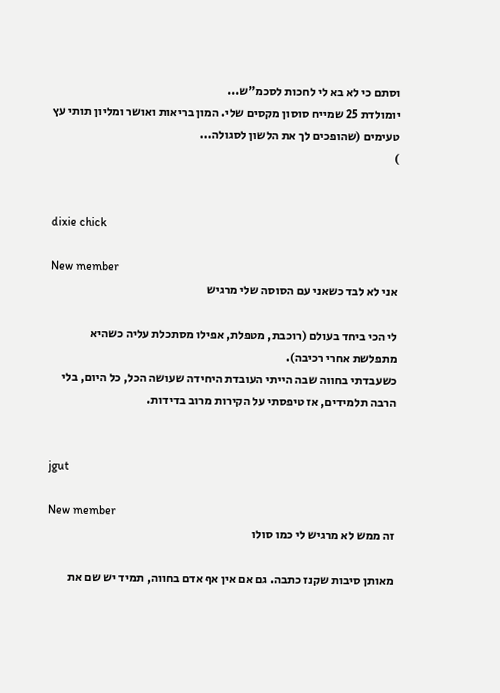וסתם כי לא בא לי לחכות לסכמ"ש...
יומולדת 25 שמייח סוסון מקסים שלי. המון בריאות ואושר ומליון תותי עץ טעימים (שהופכים לך את הלשון לסגולה...
)


dixie chick

New member
אני לא לבד כשאני עם הסוסה שלי מרגיש

לי הכי ביחד בעולם (רוכבת, מטפלת, אפילו מסתכלת עליה כשהיא מתפלשת אחרי רכיבה).
כשעבדתי בחווה שבה הייתי העובדת היחידה שעושה הכל, כל היום, בלי הרבה תלמידים, אז טיפסתי על הקירות מרוב בדידות.


jgut

New member
זה ממש לא מרגיש לי כמו סולו

מאותן סיבות שקנז כתבה. גם אם אין אף אדם בחווה, תמיד יש שם את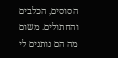הסוסים, הכלבים והחתולים. משום מה הם נותנים לי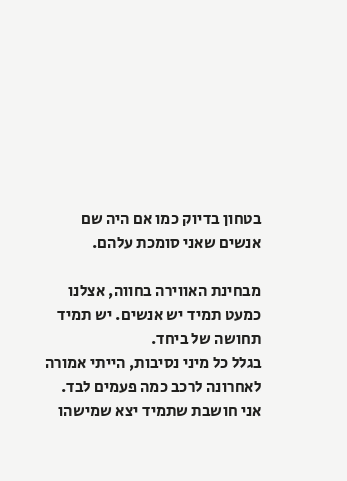בטחון בדיוק כמו אם היה שם אנשים שאני סומכת עלהם.

מבחינת האווירה בחווה, אצלנו כמעט תמיד יש אנשים. יש תמיד תחושה של ביחד.
בגלל כל מיני נסיבות, הייתי אמורה לאחרונה לרכב כמה פעמים לבד. אני חושבת שתמיד יצא שמישהו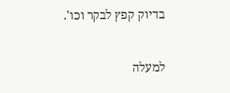בדיוק קפץ לבקר וכו'.

למעלה